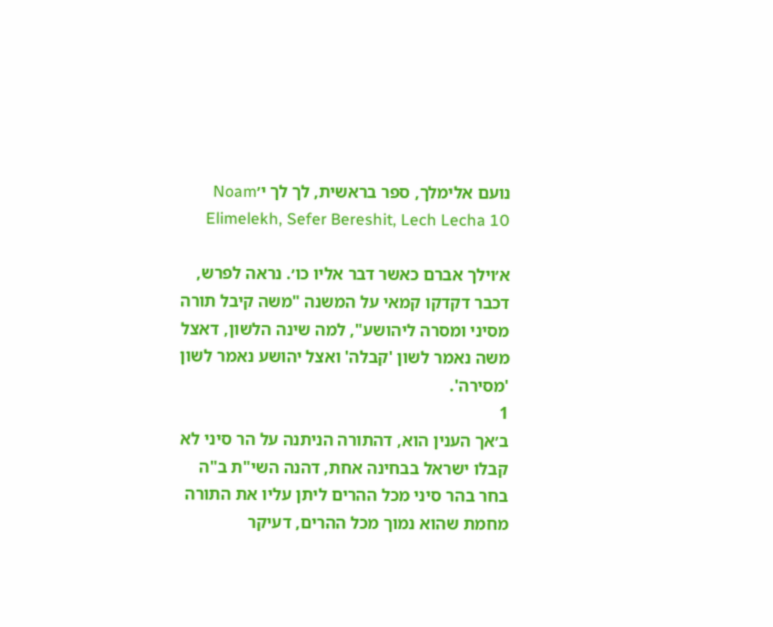נועם אלימלך, ספר בראשית, לך לך י׳Noam Elimelekh, Sefer Bereshit, Lech Lecha 10

א׳וילך אברם כאשר דבר אליו כו׳. נראה לפרש, דכבר דקדקו קמאי על המשנה "משה קיבל תורה מסיני ומסרה ליהושע", למה שינה הלשון, דאצל משה נאמר לשון 'קבלה' ואצל יהושע נאמר לשון 'מסירה'.
1
ב׳אך הענין הוא, דהתורה הניתנה על הר סיני לא קבלו ישראל בבחינה אחת, דהנה השי"ת ב"ה בחר בהר סיני מכל ההרים ליתן עליו את התורה מחמת שהוא נמוך מכל ההרים, דעיקר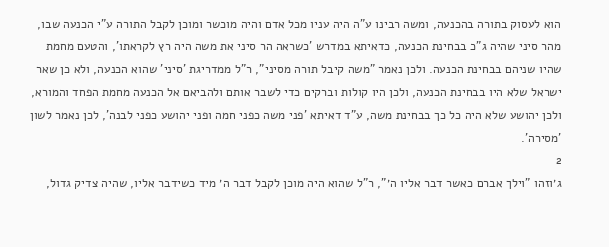הוא לעסוק בתורה בהכנעה, ומשה רבינו ע"ה היה עניו מכל אדם והיה מוכשר ומוכן לקבל התורה ע"י הכנעה שבו, מהר סיני שהיה ג"כ בבחינת הכנעה, כדאיתא במדרש 'כשראה הר סיני את משה היה רץ לקראתו', והטעם מחמת שהיו שניהם בבחינת הכנעה. ולכן נאמר "משה קיבל תורה מסיני", ר"ל ממדריגת 'סיני' שהוא הכנעה, ולא כן שאר ישראל שלא היו בבחינת הכנעה, ולכן היו קולות וברקים כדי לשבר אותם ולהביאם אל הכנעה מחמת הפחד והמורא, ולכן יהושע שלא היה כל כך בבחינת משה, ע"ד דאיתא 'פני משה כפני חמה ופני יהושע כפני לבנה', לכן נאמר לשון 'מסירה'.
2
ג׳וזהו "וילך אברם כאשר דבר אליו ה׳", ר"ל שהוא היה מוכן לקבל דבר ה׳ מיד כשידבר אליו, שהיה צדיק גדול,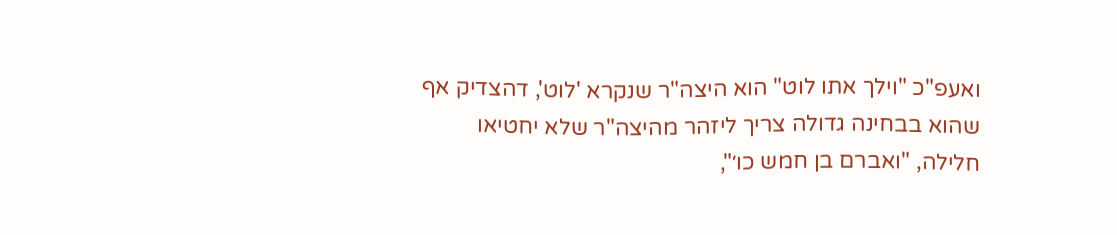ואעפ"כ "וילך אתו לוט" הוא היצה"ר שנקרא 'לוט', דהצדיק אף שהוא בבחינה גדולה צריך ליזהר מהיצה"ר שלא יחטיאו חלילה, "ואברם בן חמש כו׳",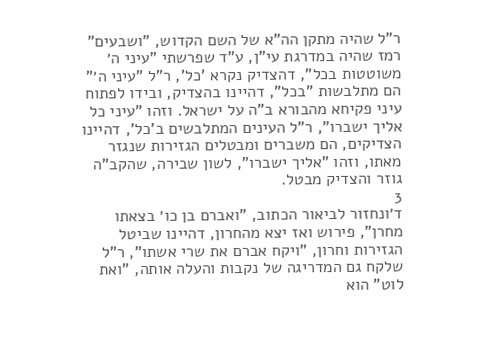ר"ל שהיה מתקן הה"א של השם הקדוש, "ושבעים" רמז שהיה במדרגת עי"ן, ע"ד שפרשתי "עיני ה׳ משוטטות בכל", דהצדיק נקרא 'כל', ר"ל "עיני ה׳" הם מתלבשות "בכל", דהיינו בהצדיק, ובידו לפתוח עיני פקיחא מהבורא ב"ה על ישראל. וזהו "עיני כל אליך ישברו", ר"ל העינים המתלבשים ב'כל', דהיינו הצדיקים, הם משברים ומבטלים הגזירות שנגזר מאתו, וזהו "אליך ישברו", לשון שבירה, שהקב"ה גוזר והצדיק מבטל.
3
ד׳ונחזור לביאור הכתוב, "ואברם בן כו׳ בצאתו מחרן", פירוש ואז יצא מהחרון, דהיינו שביטל הגזירות וחרון, "ויקח אברם את שרי אשתו", ר"ל שלקח גם המדריגה של נקבות והעלה אותה, "ואת לוט" הוא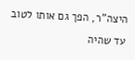היצה"ר, הפך גם אותו לטוב עד שהיה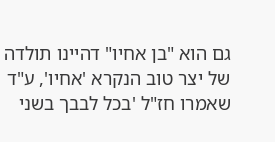גם הוא "בן אחיו" דהיינו תולדה של יצר טוב הנקרא 'אחיו', ע"ד שאמרו חז"ל 'בכל לבבך בשני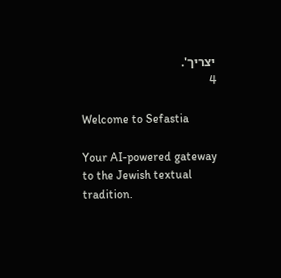יצריך'.
4

Welcome to Sefastia

Your AI-powered gateway to the Jewish textual tradition.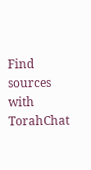Find sources with TorahChat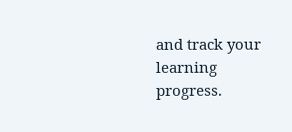and track your learning progress.